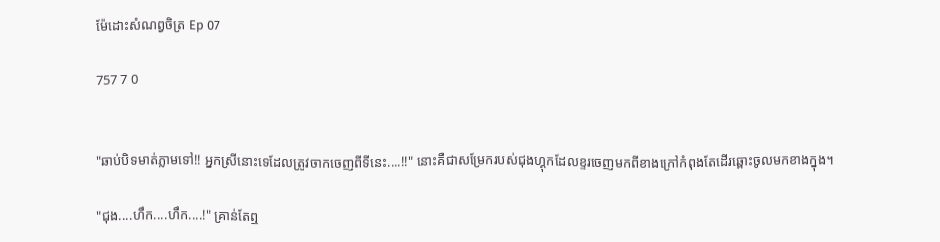ម៉ែដោះសំណព្វចិត្រ Ep 07

757 7 0


"ឆាប់បិទមាត់ភ្លាមទៅ!! អ្នកស្រីនោះទេដែលត្រូវចាកចេញពីទីនេះ....!!" នោះគឺជាសម្រែករបស់ជុងហ្គុកដែលខ្ទរចេញមកពីខាងក្រៅកំពុងតែដើរឆ្ពោះចូលមកខាងក្នុង។

"ជុង....ហឹក....ហឹក....!" គ្រាន់តែឮ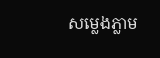សម្លេងភ្លាម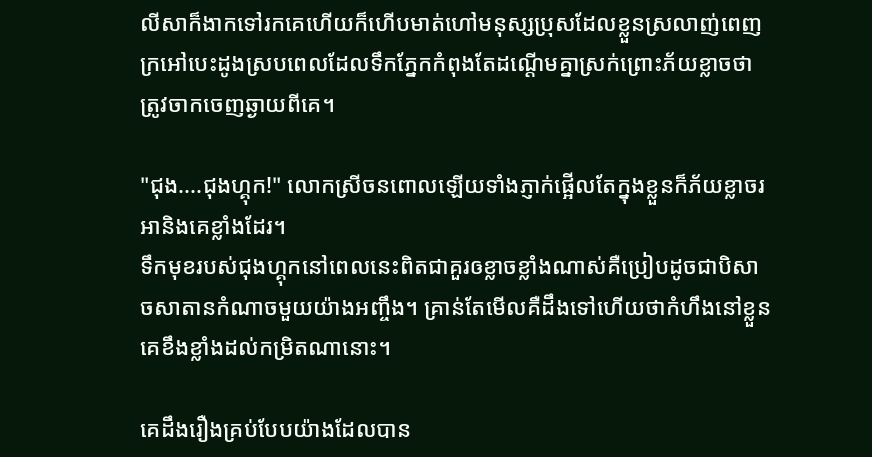លីសាក៏ងាកទៅរកគេហើយក៏ហើបមាត់ហៅមនុស្សប្រុសដែលខ្លួនស្រលាញ់ពេញក្រអៅបេះដូងស្របពេលដែលទឹកភ្នែកកំពុងតែដណ្តើមគ្នាស្រក់ព្រោះភ័យខ្លាចថាត្រូវចាកចេញឆ្ងាយពីគេ។

"ជុង....ជុងហ្គុក!" លោកស្រីចនពោលឡើយទាំងភ្ញាក់ផ្អើលតែក្នុងខ្លួនក៏ភ័យខ្លាចរអានិងគេខ្លាំងដែរ។
ទឹកមុខរបស់ជុងហ្គុកនៅពេលនេះពិតជាគួរឲខ្លាចខ្លាំងណាស់គឺប្រៀបដូចជាបិសាចសាតានកំណាចមួយយ៉ាងអញ្ចឹង។ គ្រាន់តែមើលគឺដឹងទៅហើយថាកំហឹងនៅខ្លួនគេខឹងខ្លាំងដល់កម្រិតណានោះ។

គេដឹងរឿងគ្រប់បែបយ៉ាងដែលបាន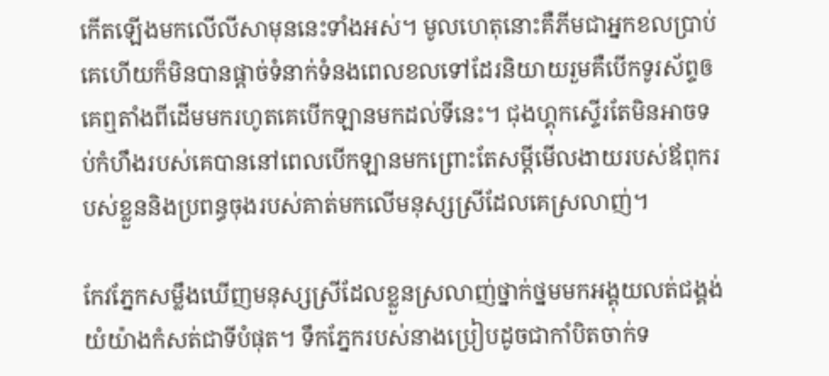កើតឡើងមកលើលីសាមុននេះទាំងអស់។ មូលហេតុនោះគឺភីមជាអ្នកខលប្រាប់គេហើយក៏មិនបានផ្តាច់ទំនាក់ទំនងពេលខលទៅដែរនិយាយរួមគឺបើកទូរស័ព្ទឲគេឮតាំងពីដើមមករហូតគេបើកឡានមកដល់ទីនេះ។ ជុងហ្គុកស្ទើរតែមិនអាចទប់កំហឹងរបស់គេបាននៅពេលបើកឡានមកព្រោះតែសម្តីមើលងាយរបស់ឪពុករបស់ខ្លួននិងប្រពន្ធចុងរបស់គាត់មកលើមនុស្សស្រីដែលគេស្រលាញ់។

កែវភ្នែកសម្លឹងឃើញមនុស្សស្រីដែលខ្លួនស្រលាញ់ថ្នាក់ថ្នមមកអង្គុយលត់ជង្គង់យំយ៉ាងកំសត់ជាទីបំផុត។ ទឹកភ្នែករបស់នាងប្រៀបដូចជាកាំបិតចាក់ទ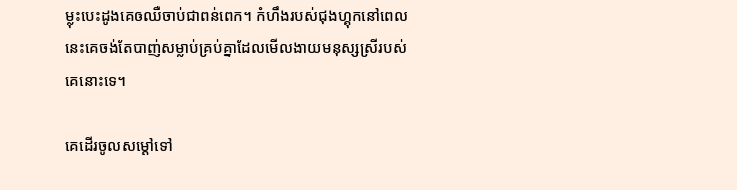ម្លុះបេះដូងគេឲឈឺចាប់ជាពន់ពេក។ កំហឹងរបស់ជុងហ្គុកនៅពេលនេះគេចង់តែបាញ់សម្លាប់គ្រប់គ្នាដែលមើលងាយមនុស្សស្រីរបស់គេនោះទេ។

គេដើរចូលសម្តៅទៅ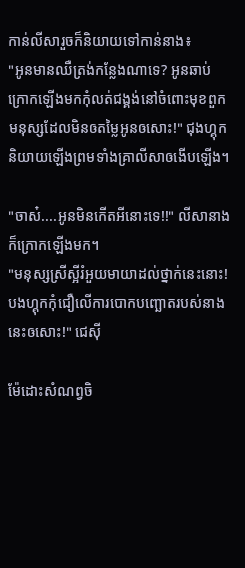កាន់លីសារួចក៏និយាយទៅកាន់នាង៖
"អូនមានឈឺត្រង់កន្លែងណាទេ? អូនឆាប់ក្រោកឡើងមកកុំលត់ជង្គង់នៅចំពោះមុខពួកមនុស្សដែលមិនឲតម្លៃអូនឲសោះ!" ជុងហ្គុកនិយាយឡើងព្រមទាំងគ្រាលីសាឲងើបឡើង។

"ចាស៎....អូនមិនកើតអីនោះទេ!!" លីសានាងក៏ក្រោកឡើងមក។
"មនុស្សស្រីស្អីរំអួយមាយាដល់ថ្នាក់នេះនោះ! បងហ្គុកកុំជឿលើការបោកបញ្ឆោតរបស់នាងនេះឲសោះ!" ជេស៊ី

ម៉ែដោះសំណព្វចិ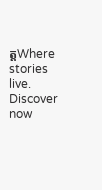ត្តWhere stories live. Discover now